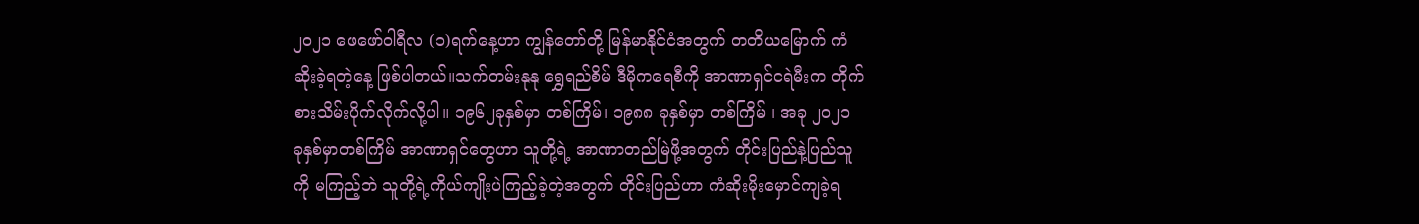၂၀၂၁ ဖေဖော်ဝါရီလ (၁)ရက်နေ့ဟာ ကျွန်တော်တို့ မြန်မာနိုင်ငံအတွက် တတိယမြောက် ကံဆိုးခဲ့ရတဲ့နေ့ ဖြစ်ပါတယ်။သက်တမ်းနုနု ရွှေရည်စိမ် ဒီမိုကရေစီကို အာဏာရှင်ငရဲမီးက တိုက်စားသိမ်းပိုက်လိုက်လို့ပါ။ ၁၉၆၂ခုနှစ်မှာ တစ်ကြိမ်၊ ၁၉၈၈ ခုနှစ်မှာ တစ်ကြိမ် ၊ အခု ၂၀၂၁ ခုနှစ်မှာတစ်ကြိမ် အာဏာရှင်တွေဟာ သူတို့ရဲ့ အာဏာတည်မြဲဖို့အတွက် တိုင်းပြည်နဲ့ပြည်သူကို မကြည့်ဘဲ သူတို့ရဲ့ကိုယ်ကျိုးပဲကြည့်ခဲ့တဲ့အတွက် တိုင်းပြည်ဟာ ကံဆိုးမိုးမှောင်ကျခဲ့ရ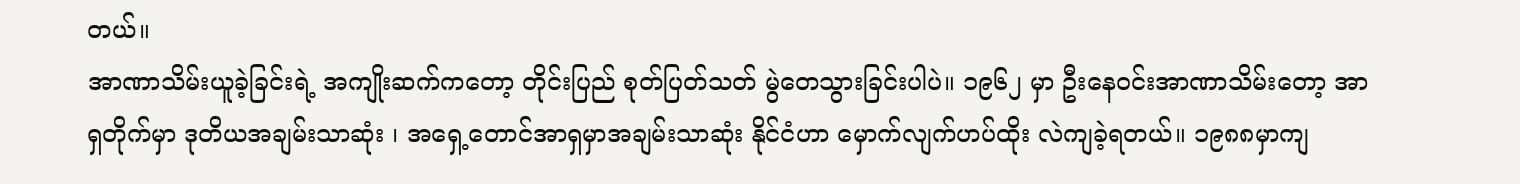တယ်။
အာဏာသိမ်းယူခဲ့ခြင်းရဲ့ အကျိုးဆက်ကတော့ တိုင်းပြည် စုတ်ပြတ်သတ် မွဲတေသွားခြင်းပါပဲ။ ၁၉၆၂ မှာ ဦးနေဝင်းအာဏာသိမ်းတော့ အာရှတိုက်မှာ ဒုတိယအချမ်းသာဆုံး ၊ အရှေ့တောင်အာရှမှာအချမ်းသာဆုံး နိုင်ငံဟာ မှောက်လျက်ဟပ်ထိုး လဲကျခဲ့ရတယ်။ ၁၉၈၈မှာကျ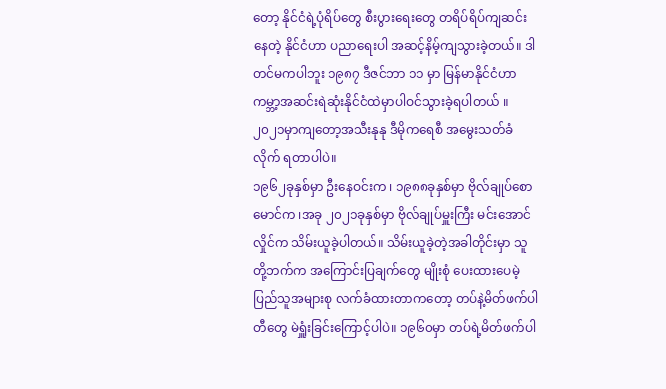တော့ နိုင်ငံရဲ့ပုံရိပ်တွေ စီးပွားရေးတွေ တရိပ်ရိပ်ကျဆင်းနေတဲ့ နိုင်ငံဟာ ပညာရေးပါ အဆင့်နိမ့်ကျသွားခဲ့တယ်။ ဒါတင်မကပါဘူး ၁၉၈၇ ဒီဇင်ဘာ ၁၁ မှာ မြန်မာနိုင်ငံဟာ ကမ္ဘာ့အဆင်းရဲဆုံးနိုင်ငံထဲမှာပါဝင်သွားခဲ့ရပါတယ် ။ ၂၀၂၁မှာကျတော့အသီးနုနု ဒီမိုကရေစီ အမွေးသတ်ခံလိုက် ရတာပါပဲ။
၁၉၆၂ခုနှစ်မှာ ဦးနေဝင်းက ၊ ၁၉၈၈ခုနှစ်မှာ ဗိုလ်ချုပ်စောမောင်က ၊အခု ၂၀၂၁ခုနှစ်မှာ ဗိုလ်ချုပ်မှူးကြီး မင်းအောင်လှိုင်က သိမ်းယူခဲ့ပါတယ်။ သိမ်းယူခဲ့တဲ့အခါတိုင်းမှာ သူတို့ဘက်က အကြောင်းပြချက်တွေ မျိုးစုံ ပေးထားပေမဲ့ ပြည်သူအများစု လက်ခံထားတာကတော့ တပ်နဲ့မိတ်ဖက်ပါတီတွေ မဲရှူံးခြင်းကြောင့်ပါပဲ။ ၁၉၆၀မှာ တပ်ရဲ့မိတ်ဖက်ပါ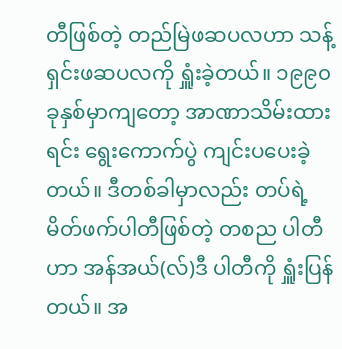တီဖြစ်တဲ့ တည်မြဲဖဆပလဟာ သန့်ရှင်းဖဆပလကို ရှူံးခဲ့တယ်။ ၁၉၉၀ခုနှစ်မှာကျတော့ အာဏာသိမ်းထားရင်း ရွေးကောက်ပွဲ ကျင်းပပေးခဲ့တယ်။ ဒီတစ်ခါမှာလည်း တပ်ရဲ့မိတ်ဖက်ပါတီဖြစ်တဲ့ တစည ပါတီဟာ အန်အယ်(လ်)ဒီ ပါတီကို ရှူံးပြန်တယ်။ အ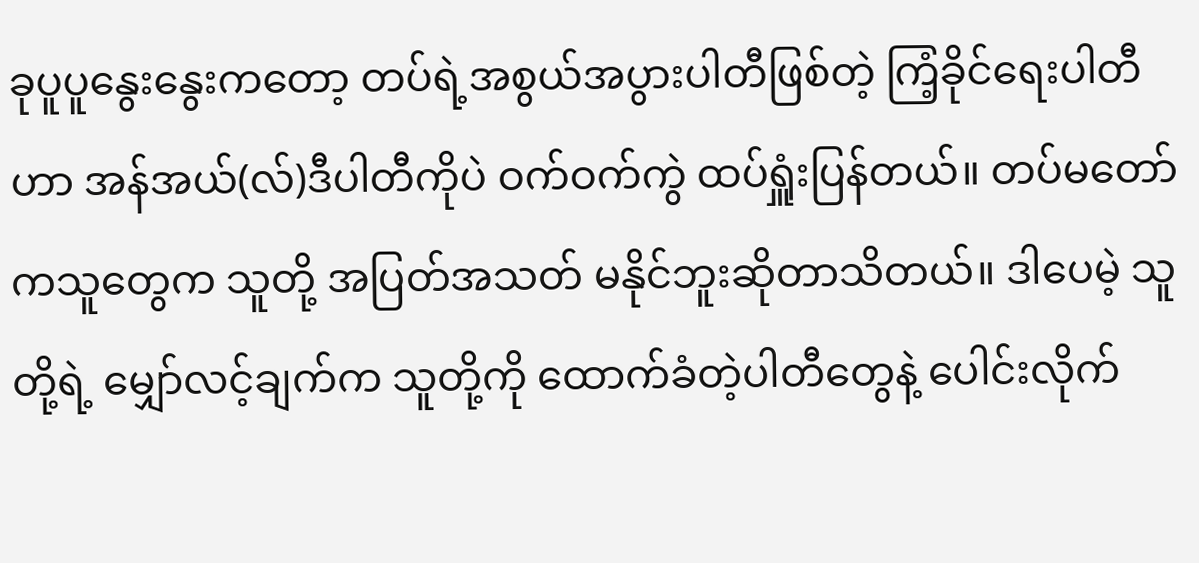ခုပူပူနွေးနွေးကတော့ တပ်ရဲ့အစွယ်အပွားပါတီဖြစ်တဲ့ ကြံ့ခိုင်ရေးပါတီဟာ အန်အယ်(လ်)ဒီပါတီကိုပဲ ဝက်ဝက်ကွဲ ထပ်ရှူံးပြန်တယ်။ တပ်မတော်ကသူတွေက သူတို့ အပြတ်အသတ် မနိုင်ဘူးဆိုတာသိတယ်။ ဒါပေမဲ့ သူတို့ရဲ့ မျှော်လင့်ချက်က သူတို့ကို ထောက်ခံတဲ့ပါတီတွေနဲ့ ပေါင်းလိုက်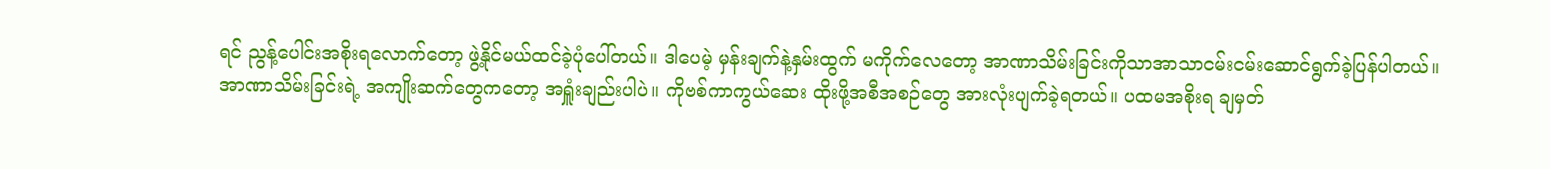ရင် ညွန့်ပေါင်းအစိုးရလောက်တော့ ဖွဲ့နိုင်မယ်ထင်ခဲ့ပုံပေါ်တယ်။ ဒါပေမဲ့ မှန်းချက်နဲ့နှမ်းထွက် မကိုက်လေတော့ အာဏာသိမ်းခြင်းကိုသာအာသာငမ်းငမ်းဆောင်ရွက်ခဲ့ပြန်ပါတယ်။
အာဏာသိမ်းခြင်းရဲ့ အကျိုးဆက်တွေကတော့ အရှူံးချည်းပါပဲ။ ကိုဗစ်ကာကွယ်ဆေး ထိုးဖို့အစီအစဉ်တွေ အားလုံးပျက်ခဲ့ရတယ်။ ပထမအစိုးရ ချမှတ်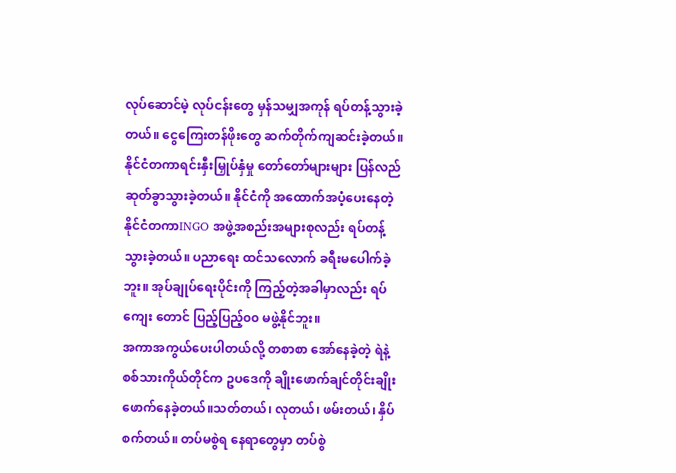လုပ်ဆောင်မဲ့ လုပ်ငန်းတွေ မှန်သမျှအကုန် ရပ်တန့်သွားခဲ့တယ်။ ငွေကြေးတန်ဖိုးတွေ ဆက်တိုက်ကျဆင်းခဲ့တယ်။ နိုင်ငံတကာရင်းနှီးမြှုပ်နှံမှု တော်တော်များများ ပြန်လည် ဆုတ်ခွာသွားခဲ့တယ်။ နိုင်ငံကို အထောက်အပံ့ပေးနေတဲ့ နိုင်ငံတကာINGO အဖွဲ့အစည်းအများစုလည်း ရပ်တန့် သွားခဲ့တယ်။ ပညာရေး ထင်သလောက် ခရီးမပေါက်ခဲ့ဘူး။ အုပ်ချုပ်ရေးပိုင်းကို ကြည့်တဲ့အခါမှာလည်း ရပ်ကျေး တောင် ပြည့်ပြည့်၀၀ မဖွဲ့နိုင်ဘူး။
အကာအကွယ်ပေးပါတယ်လို့ တစာစာ အော်နေခဲ့တဲ့ ရဲနဲ့စစ်သားကိုယ်တိုင်က ဥပဒေကို ချိုးဖောက်ချင်တိုင်းချိုးဖောက်နေခဲ့တယ်။သတ်တယ်၊ လုတယ်၊ ဖမ်းတယ်၊ နှိပ်စက်တယ်။ တပ်မစွဲရ နေရာတွေမှာ တပ်စွဲ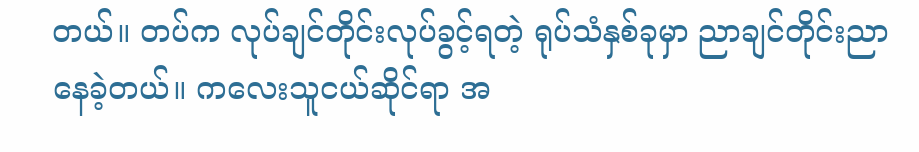တယ်။ တပ်က လုပ်ချင်တိုင်းလုပ်ခွင့်ရတဲ့ ရုပ်သံနှစ်ခုမှာ ညာချင်တိုင်းညာနေခဲ့တယ်။ ကလေးသူငယ်ဆိုင်ရာ အ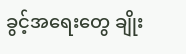ခွင့်အရေးတွေ ချိုး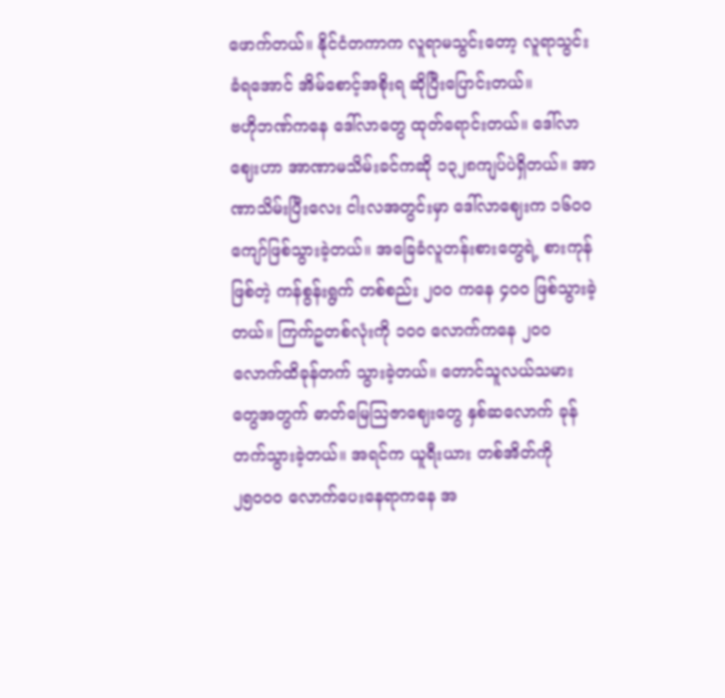ဖောက်တယ်။ နိုင်ငံတကာက လူရာမသွင်းတော့ လူရာသွင်းခံရအောင် အိမ်စောင့်အစိုးရ ဆိုပြီးပြောင်းတယ်။
ဗဟိုဘဏ်ကနေ ဒေါ်လာတွေ ထုတ်ရောင်းတယ်။ ဒေါ်လာဈေးဟာ အာဏာမသိမ်းခင်ကဆို ၁၃၂၈ကျပ်ပဲရှိတယ်။ အာဏာသိမ်းပြီးလေး ငါးလအတွင်းမှာ ဒေါ်လာဈေးက ၁၆၀၀ကျော်ဖြစ်သွားခဲ့တယ်။ အခြေခံလူတန်းစားတွေရဲ့ စားကုန်ဖြစ်တဲ့ ကန်စွန်းရွက် တစ်စည်း ၂၀၀ ကနေ ၄၀၀ ဖြစ်သွားခဲ့တယ်။ ကြက်ဥတစ်လုံးကို ၁၀၀ လောက်ကနေ ၂၀၀ လောက်ထိခုန်တက် သွားခဲ့တယ်။ တောင်သူလယ်သမားတွေအတွက် ဓာတ်မြေသြဇာဈေးတွေ နှစ်ဆလောက် ခုန်တက်သွားခဲ့တယ်။ အရင်က ယူရီးယား တစ်အိတ်ကို ၂၅၀၀၀ လောက်ပေးနေရာကနေ အ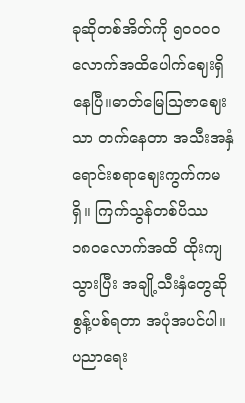ခုဆိုတစ်အိတ်ကို ၅၀၀၀၀လောက်အထိပေါက်ဈေးရှိနေပြီ။ဓာတ်မြေသြဇာဈေးသာ တက်နေတာ အသီးအနှံ ရောင်းစရာဈေးကွက်ကမရှိ။ ကြက်သွန်တစ်ပိဿ ၁၈၀လောက်အထိ ထိုးကျသွားပြီး အချို့သီးနှံတွေဆို စွန့်ပစ်ရတာ အပုံအပင်ပါ။
ပညာရေး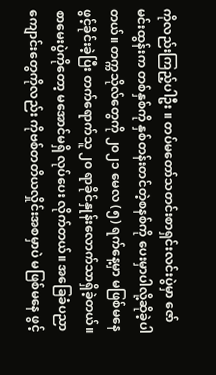ကိုလည်းကြည့်ပါဦး ။ တပ်မတော်သတင်းစာရှင်းလင်းပွဲမှာ ဇော်မင်းထွန်းက တစ်နှစ်ကို နှစ်တန်းတင်တဲ့စနစ်ကို ပေးမှာပါလို့ဆိုခဲ့ပါတယ်။ တက္ကသိုလ်တွေကို ၂၀၂၁ မေလ (၅) ရက်နေ့မှာ မဖြစ်မနေ ဖွင့်ခိုင်းခဲ့ပြီး တက်ရောက်သူ ၂၀ ရာခိုင်နှုန်းလောက်သာရှိခဲ့တယ်။ စာမေးပွဲကိုတော့ မအောင်မရှိ လုပ်ပေး လိုက်တယ်။ အခြေခံပညာကျောင်းတွေကိုလည်း ကိုဗစ်တတိယလှိုင်းအစမှာပဲ မဖြစ်မနေ ဖွင့်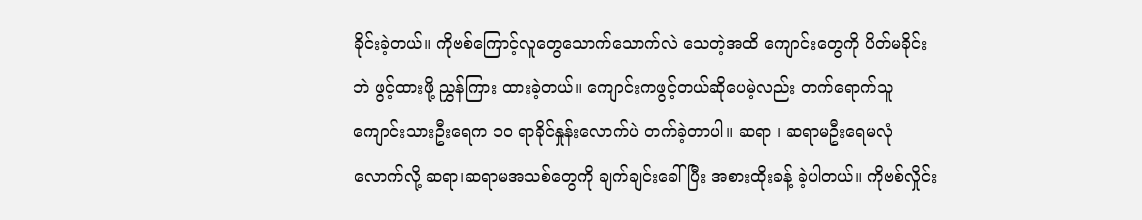ခိုင်းခဲ့တယ်။ ကိုဗစ်ကြောင့်လူတွေသောက်သောက်လဲ သေတဲ့အထိ ကျောင်းတွေကို ပိတ်မခိုင်းဘဲ ဖွင့်ထားဖို့ ညွှန်ကြား ထားခဲ့တယ်။ ကျောင်းကဖွင့်တယ်ဆိုပေမဲ့လည်း တက်ရောက်သူ ကျောင်းသားဦးရေက ၁၀ ရာခိုင်နှုန်းလောက်ပဲ တက်ခဲ့တာပါ။ ဆရာ ၊ ဆရာမဦးရေမလုံလောက်လို့ ဆရာ၊ဆရာမအသစ်တွေကို ချက်ချင်းခေါ်ပြီး အစားထိုးခန့် ခဲ့ပါတယ်။ ကိုဗစ်လှိုင်း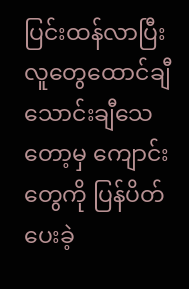ပြင်းထန်လာပြီး လူတွေထောင်ချီ သောင်းချီသေတော့မှ ကျောင်းတွေကို ပြန်ပိတ် ပေးခဲ့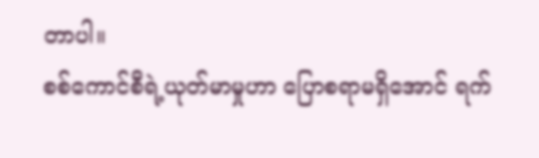တာပါ။
စစ်ကောင်စီရဲ့ယုတ်မာမှုဟာ ပြောစရာမရှိအောင် ရက်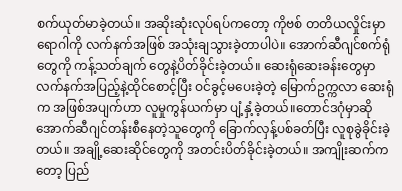စက်ယုတ်မာခဲ့တယ်။ အဆိုးဆုံးလုပ်ရပ်ကတော့ ကိုဗစ် တတိယလှိုင်းမှာ ရောဂါကို လက်နက်အဖြစ် အသုံးချသွားခဲ့တာပါပဲ။ အောက်ဆီဂျင်စက်ရုံတွေကို ကန့်သတ်ချက် တွေနဲ့ပိတ်ခိုင်းခဲ့တယ်။ ဆေးရုံဆေးခန်းတွေမှာ လက်နက်အပြည့်နဲ့ထိုင်စောင့်ပြီး ဝင်ခွင့်မပေးခဲ့တဲ့ မြောက်ဥက္ကလာ ဆေးရုံက အဖြစ်အပျက်ဟာ လူမှုကွန်ယက်မှာ ပျံ့နှံ့ခဲ့တယ်။တောင်ဒဂုံမှာဆို အောက်ဆီဂျင်တန်းစီနေတဲ့သူတွေကို ခြောက်လှန့်ပစ်ခတ်ပြီး လူစုခွဲခိုင်းခဲ့တယ်။ အချို့ဆေးဆိုင်တွေကို အတင်းပိတ်ခိုင်းခဲ့တယ်။ အကျိုးဆက်ကတော့ ပြည်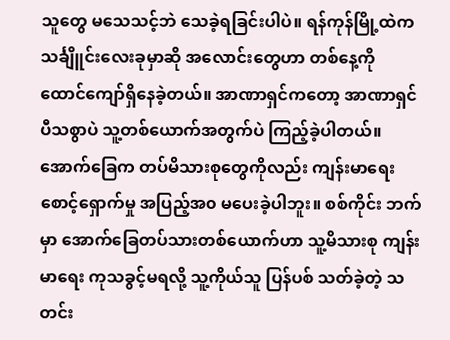သူတွေ မသေသင့်ဘဲ သေခဲ့ရခြင်းပါပဲ။ ရန်ကုန်မြို့ထဲက သင်္ချိူင်းလေးခုမှာဆို အလောင်းတွေဟာ တစ်နေ့ကို ထောင်ကျော်ရှိနေခဲ့တယ်။ အာဏာရှင်ကတော့ အာဏာရှင်ပီသစွာပဲ သူ့တစ်ယောက်အတွက်ပဲ ကြည့်ခဲ့ပါတယ်။ အောက်ခြေက တပ်မိသားစုတွေကိုလည်း ကျန်းမာရေးစောင့်ရှောက်မှု အပြည့်အ၀ မပေးခဲ့ပါဘူး။ စစ်ကိုင်း ဘက်မှာ အောက်ခြေတပ်သားတစ်ယောက်ဟာ သူ့မိသားစု ကျန်းမာရေး ကုသခွင့်မရလို့ သူ့ကိုယ်သူ ပြန်ပစ် သတ်ခဲ့တဲ့ သတင်း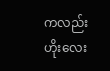ကလည်း ဟိုးလေး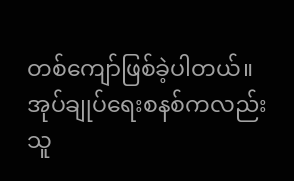တစ်ကျော်ဖြစ်ခဲ့ပါတယ်။
အုပ်ချုပ်ရေးစနစ်ကလည်း သူ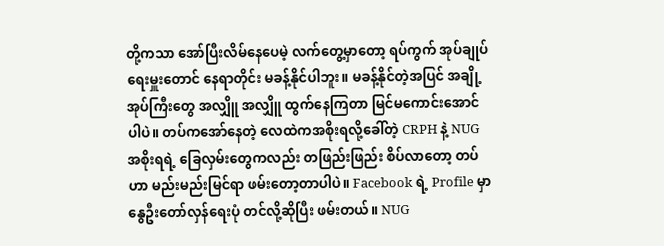တို့ကသာ အော်ပြီးလိမ်နေပေမဲ့ လက်တွေ့မှာတော့ ရပ်ကွက် အုပ်ချုပ်ရေးမှူးတောင် နေရာတိုင်း မခန့်နိုင်ပါဘူး။ မခန့်နိုင်တဲ့အပြင် အချို့ အုပ်ကြီးတွေ အလျှိူ အလျှိူ ထွက်နေကြတာ မြင်မကောင်းအောင်ပါပဲ။ တပ်ကအော်နေတဲ့ လေထဲကအစိုးရလို့ခေါ်တဲ့ CRPH နဲ့ NUG အစိုးရရဲ့ ခြေလှမ်းတွေကလည်း တဖြည်းဖြည်း စိပ်လာတော့ တပ်ဟာ မည်းမည်းမြင်ရာ ဖမ်းတော့တာပါပဲ။ Facebook ရဲ့ Profile မှာ နွေဦးတော်လှန်ရေးပုံ တင်လို့ဆိုပြီး ဖမ်းတယ်။ NUG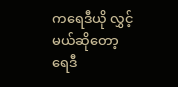ကရေဒီယို လွှင့်မယ်ဆိုတော့ ရေဒီ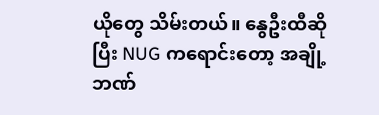ယိုတွေ သိမ်းတယ်။ နွေဦးထီဆိုပြီး NUG ကရောင်းတော့ အချို့ဘဏ်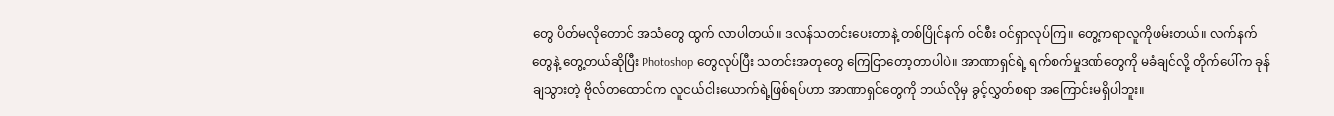တွေ ပိတ်မလိုတောင် အသံတွေ ထွက် လာပါတယ်။ ဒလန်သတင်းပေးတာနဲ့ တစ်ပြိုင်နက် ဝင်စီး ဝင်ရှာလုပ်ကြ။ တွေ့ကရာလူကိုဖမ်းတယ်။ လက်နက် တွေနဲ့ တွေ့တယ်ဆိုပြီး Photoshop တွေလုပ်ပြီး သတင်းအတုတွေ ကြေငြာတော့တာပါပဲ။ အာဏာရှင်ရဲ့ ရက်စက်မှုဒဏ်တွေကို မခံချင်လို့ တိုက်ပေါ်က ခုန်ချသွားတဲ့ ဗိုလ်တထောင်က လူငယ်ငါးယောက်ရဲ့ဖြစ်ရပ်ဟာ အာဏာရှင်တွေကို ဘယ်လိုမှ ခွင့်လွှတ်စရာ အကြောင်းမရှိပါဘူး။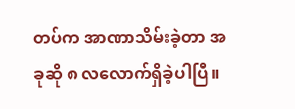တပ်က အာဏာသိမ်းခဲ့တာ အခုဆို ၈ လလောက်ရှိခဲ့ပါပြီ။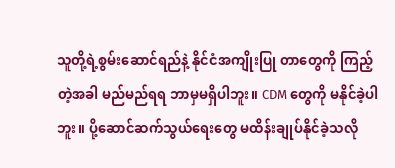သူတို့ရဲ့စွမ်းဆောင်ရည်နဲ့ နိုင်ငံအကျိုးပြု တာတွေကို ကြည့်တဲ့အခါ မည်မည်ရရ ဘာမှမရှိပါဘူး။ CDM တွေကို မနိုင်ခဲ့ပါဘူး။ ပို့ဆောင်ဆက်သွယ်ရေးတွေ မထိန်းချုပ်နိုင်ခဲ့သလို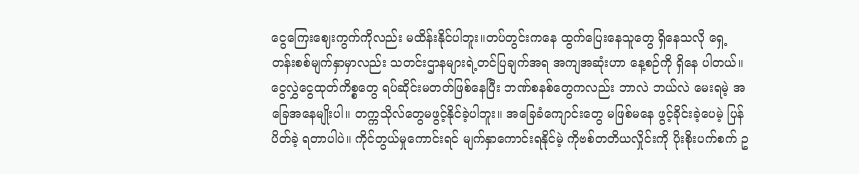ငွေကြေးဈေးကွက်ကိုလည်း မထိန်းနိုင်ပါဘူး။တပ်တွင်းကနေ ထွက်ပြေးနေသူတွေ ရှိနေသလို ရှေ့တန်းစစ်မျက်နှာမှာလည်း သတင်းဌာနများရဲ့တင်ပြချက်အရ အကျအဆုံးဟာ နေ့စဉ်ကို ရှိနေ ပါတယ်။ ငွေလွှဲငွေထုတ်ကိစ္စတွေ ရပ်ဆိုင်းမတတ်ဖြစ်နေပြီး ဘဏ်စနစ်တွေကလည်း ဘာလဲ ဘယ်လဲ မေးရမဲ့ အခြေအနေမျိုးပါ။ တက္ကသိုလ်တွေမဖွင့်နိုင်ခဲ့ပါဘူး။ အခြေခံကျောင်းတွေ မဖြစ်မနေ ဖွင့်ခိုင်းခဲ့ပေမဲ့ ပြန်ပိတ်ခဲ့ ရတာပါပဲ။ ကိုင်တွယ်မှုကောင်းရင် မျက်နှာကောင်းရနိုင်မဲ့ ကိုဗစ်တတိယလှိုင်းကို ပိုးစိုးပက်စက် ဥ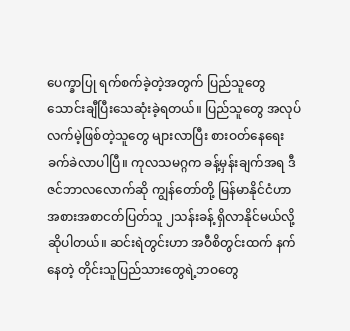ပေက္ခာပြု ရက်စက်ခဲ့တဲ့အတွက် ပြည်သူတွေသောင်းချီပြီးသေဆုံးခဲ့ရတယ်။ ပြည်သူတွေ အလုပ်လက်မဲ့ဖြစ်တဲ့သူတွေ များလာပြီး စားဝတ်နေရေး ခက်ခဲလာပါပြီ။ ကုလသမဂ္ဂက ခန့်မှန်းချက်အရ ဒီဇင်ဘာလလောက်ဆို ကျွန်တော်တို့ မြန်မာနိုင်ငံဟာ အစားအစာငတ်ပြတ်သူ ၂သန်းခန့် ရှိလာနိုင်မယ်လို့ဆိုပါတယ်။ ဆင်းရဲတွင်းဟာ အဝီစိတွင်းထက် နက်နေတဲ့ တိုင်းသူပြည်သားတွေရဲ့ဘဝတွေ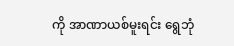ကို အာဏာယစ်မူးရင်း ရွေဘုံ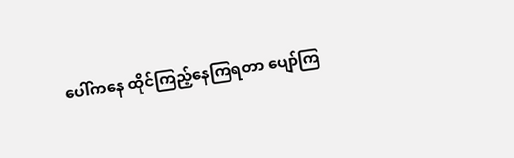ပေါ်ကနေ ထိုင်ကြည့်နေကြရတာ ပျော်ကြ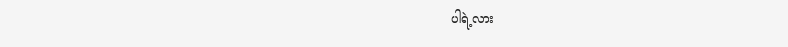ပါရဲ့လား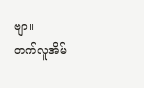ဗျာ။
တက်လူအိမ်